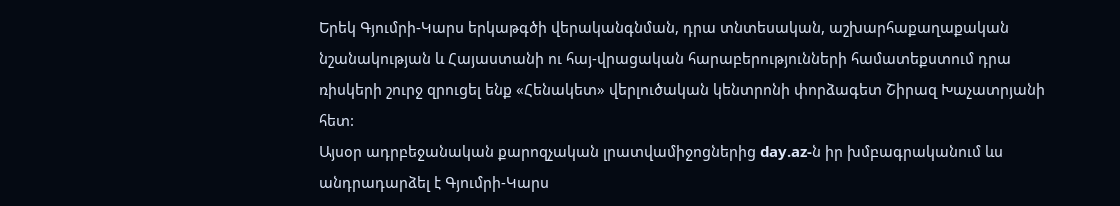Երեկ Գյումրի-Կարս երկաթգծի վերականգնման, դրա տնտեսական, աշխարհաքաղաքական նշանակության և Հայաստանի ու հայ-վրացական հարաբերությունների համատեքստում դրա ռիսկերի շուրջ զրուցել ենք «Հենակետ» վերլուծական կենտրոնի փորձագետ Շիրազ Խաչատրյանի հետ:
Այսօր ադրբեջանական քարոզչական լրատվամիջոցներից day.az-ն իր խմբագրականում ևս անդրադարձել է Գյումրի-Կարս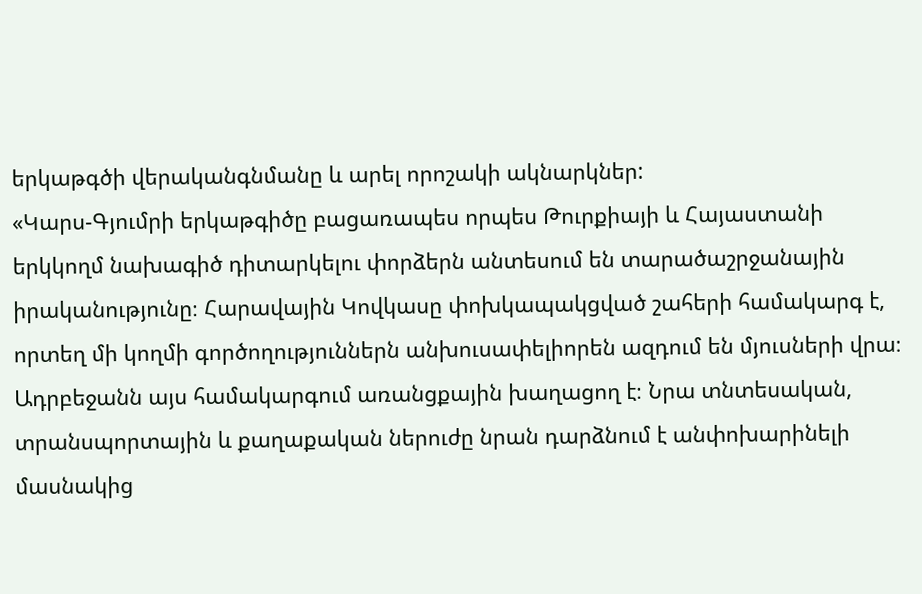երկաթգծի վերականգնմանը և արել որոշակի ակնարկներ:
«Կարս-Գյումրի երկաթգիծը բացառապես որպես Թուրքիայի և Հայաստանի երկկողմ նախագիծ դիտարկելու փորձերն անտեսում են տարածաշրջանային իրականությունը։ Հարավային Կովկասը փոխկապակցված շահերի համակարգ է, որտեղ մի կողմի գործողություններն անխուսափելիորեն ազդում են մյուսների վրա։ Ադրբեջանն այս համակարգում առանցքային խաղացող է։ Նրա տնտեսական, տրանսպորտային և քաղաքական ներուժը նրան դարձնում է անփոխարինելի մասնակից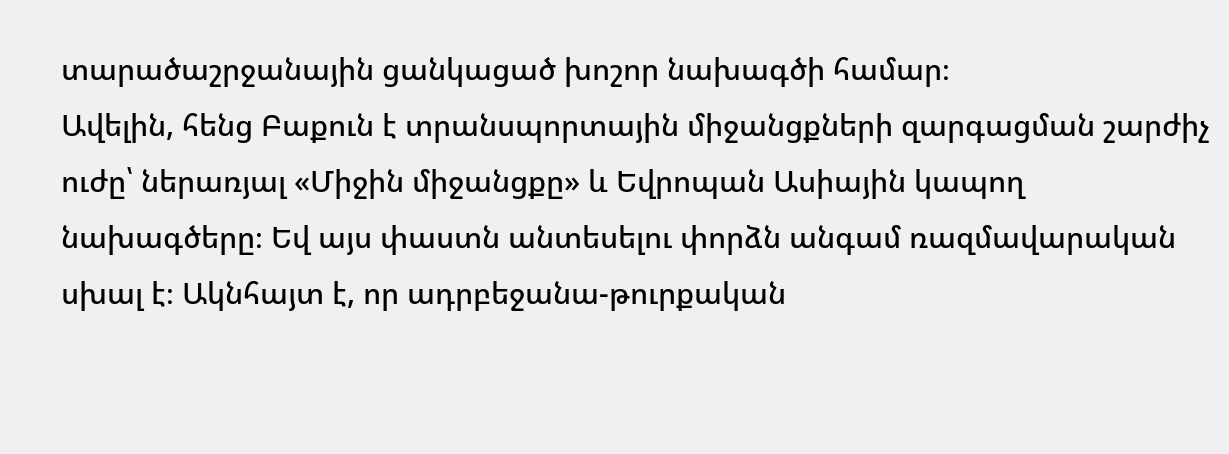տարածաշրջանային ցանկացած խոշոր նախագծի համար։
Ավելին, հենց Բաքուն է տրանսպորտային միջանցքների զարգացման շարժիչ ուժը՝ ներառյալ «Միջին միջանցքը» և Եվրոպան Ասիային կապող նախագծերը։ Եվ այս փաստն անտեսելու փորձն անգամ ռազմավարական սխալ է։ Ակնհայտ է, որ ադրբեջանա-թուրքական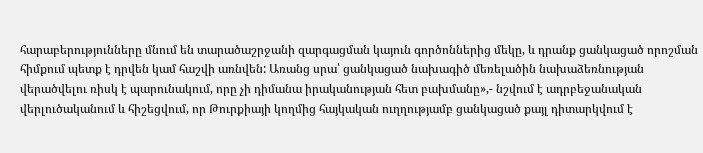հարաբերությունները մնում են տարածաշրջանի զարգացման կայուն գործոններից մեկը, և դրանք ցանկացած որոշման հիմքում պետք է դրվեն կամ հաշվի առնվեն: Առանց սրա՝ ցանկացած նախագիծ մեռելածին նախաձեռնության վերածվելու ռիսկ է պարունակում, որը չի դիմանա իրականության հետ բախմանը»,- նշվում է ադրբեջանական վերլուծականում և հիշեցվում, որ Թուրքիայի կողմից հայկական ուղղությամբ ցանկացած քայլ դիտարկվում է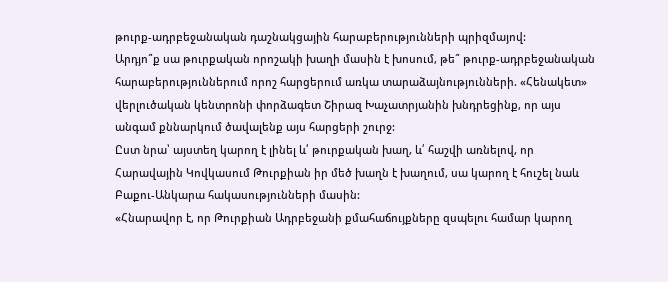թուրք-ադրբեջանական դաշնակցային հարաբերությունների պրիզմայով:
Արդյո՞ք սա թուրքական որոշակի խաղի մասին է խոսում, թե՞ թուրք-ադրբեջանական հարաբերություններում որոշ հարցերում առկա տարաձայնությունների. «Հենակետ» վերլուծական կենտրոնի փորձագետ Շիրազ Խաչատրյանին խնդրեցինք, որ այս անգամ քննարկում ծավալենք այս հարցերի շուրջ:
Ըստ նրա՝ այստեղ կարող է լինել և՛ թուրքական խաղ, և՛ հաշվի առնելով, որ Հարավային Կովկասում Թուրքիան իր մեծ խաղն է խաղում, սա կարող է հուշել նաև Բաքու-Անկարա հակասությունների մասին:
«Հնարավոր է, որ Թուրքիան Ադրբեջանի քմահաճույքները զսպելու համար կարող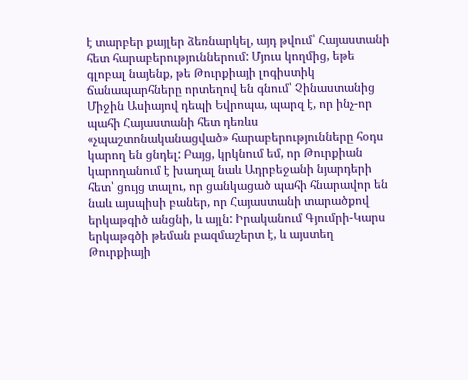է տարբեր քայլեր ձեռնարկել, այդ թվում՝ Հայաստանի հետ հարաբերություններում: Մյուս կողմից, եթե գլոբալ նայենք, թե Թուրքիայի լոգիստիկ ճանապարհները որտեղով են գնում՝ Չինաստանից Միջին Ասիայով դեպի Եվրոպա, պարզ է, որ ինչ-որ պահի Հայաստանի հետ դեռևս «չպաշտոնականացված» հարաբերությունները հօդս կարող են ցնդել: Բայց, կրկնում եմ, որ Թուրքիան կարողանում է խաղալ նաև Ադրբեջանի նյարդերի հետ՝ ցույց տալու, որ ցանկացած պահի հնարավոր են նաև այսպիսի բաներ, որ Հայաստանի տարածքով երկաթգիծ անցնի, և այլն: Իրականում Գյումրի-Կարս երկաթգծի թեման բազմաշերտ է, և այստեղ Թուրքիայի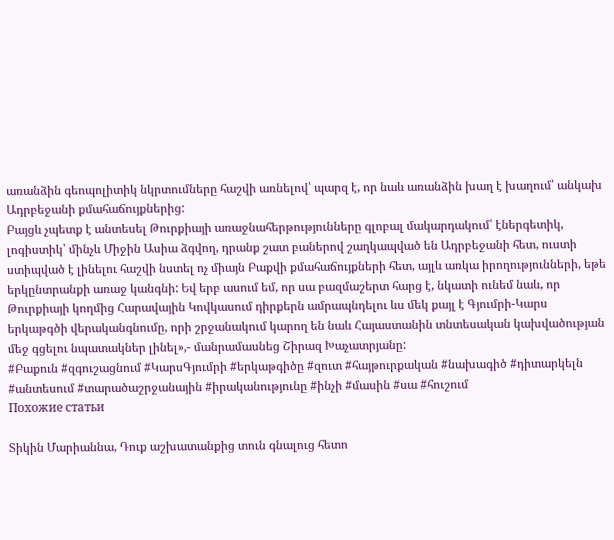առանձին գեոպոլիտիկ նկրտումները հաշվի առնելով՝ պարզ է, որ նաև առանձին խաղ է խաղում՝ անկախ Ադրբեջանի քմահաճույքներից:
Բայցև չպետք է անտեսել Թուրքիայի առաջնահերթությունները գլոբալ մակարդակում՝ էներգետիկ, լոգիստիկ՝ մինչև Միջին Ասիա ձգվող, դրանք շատ բաներով շաղկապված են Ադրբեջանի հետ, ուստի ստիպված է լինելու հաշվի նստել ոչ միայն Բաքվի քմահաճույքների հետ, այլև առկա իրողությունների, եթե երկընտրանքի առաջ կանգնի: Եվ երբ ասում եմ, որ սա բազմաշերտ հարց է, նկատի ունեմ նաև, որ Թուրքիայի կողմից Հարավային Կովկասում դիրքերն ամրապնդելու ևս մեկ քայլ է Գյումրի-Կարս երկաթգծի վերականգնումը, որի շրջանակում կարող են նաև Հայաստանին տնտեսական կախվածության մեջ գցելու նպատակներ լինել»,- մանրամասնեց Շիրազ Խաչատրյանը:
#Բաքուն #զգուշացնում #ԿարսԳյումրի #երկաթգիծը #զուտ #հայթուրքական #նախագիծ #դիտարկելն #անտեսում #տարածաշրջանային #իրականությունը #ինչի #մասին #սա #հուշում
Похожие статьи

Տիկին Մարիաննա, Դուք աշխատանքից տուն գնալուց հետո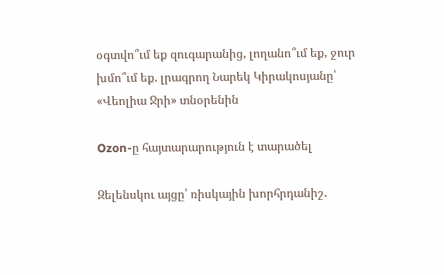օգտվո՞ւմ եք զուգարանից, լողանո՞ւմ եք, ջուր խմո՞ւմ եք. լրագրող Նարեկ Կիրակոսյանը՝ «Վեոլիա Ջրի» տնօրենին

Ozon-ը հայտարարություն է տարածել

Զելենսկու այցը՝ ռիսկային խորհրդանիշ․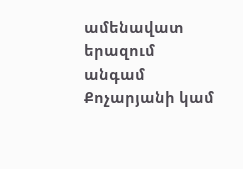ամենավատ երազում անգամ Քոչարյանի կամ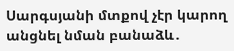Սարգսյանի մտքով չէր կարող անցնել նման բանաձև․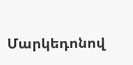Մարկեդոնով